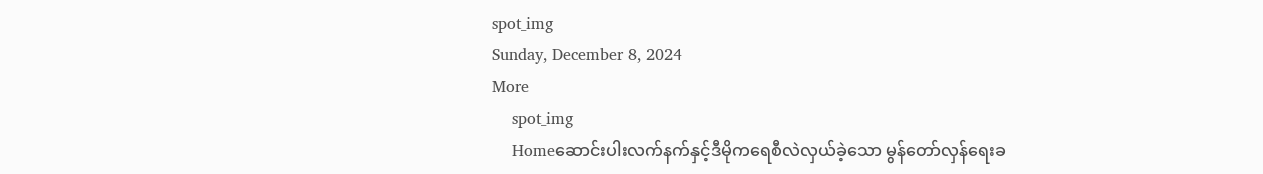spot_img
Sunday, December 8, 2024
More
    spot_img
    Homeဆောင်းပါးလက်နက်နှင့်ဒီမိုကရေစီလဲလှယ်ခဲ့သော မွန်တော်လှန်ရေးခ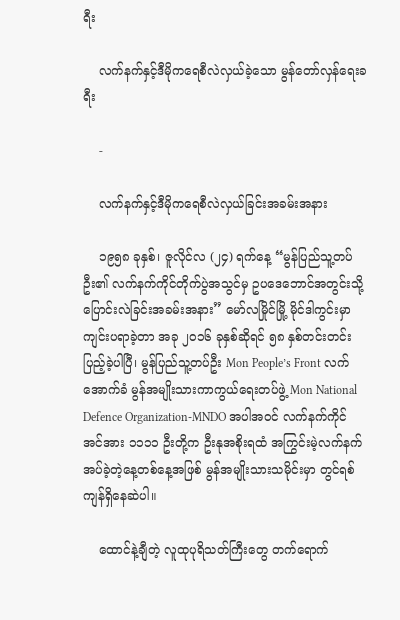ရီး

    လက်နက်နှင့်ဒီမိုကရေစီလဲလှယ်ခဲ့သော မွန်တော်လှန်ရေးခရီး

    -

    လက်နက်နှင့်ဒီမိုကရေစီလဲလှယ်ခြင်းအခမ်းအနား

    ၁၉၅၈ ခုနှစ်၊ ဇူလိုင်လ (၂၄) ရက်နေ့ “မွန်ပြည်သူ့တပ်ဦး၏ လက်နက်ကိုင်တိုက်ပွဲအသွင်မှ ဥပဒေဘောင်အတွင်းသို့ ပြောင်းလဲခြင်းအခမ်းအနား” မော်လမြိုင်မြို့ မိုင်ဒါကွင်းမှာ ကျင်းပရာခဲ့တာ အခု ၂၀၁၆ ခုနှစ်ဆိုရင် ၅၈ နှစ်တင်းတင်းပြည့်ခဲ့ပါပြီ၊ မွန်ပြည်သူ့တပ်ဦး Mon People’s Front လက်အောက်ခံ မွန်အမျိုးသားကာကွယ်ရေးတပ်ဖွဲ့ Mon National Defence Organization-MNDO အပါအဝင် လက်နက်ကိုင်အင်အား ၁၁၁၁ ဦးတို့က ဦးနုအစိုးရထံ အကြွင်းမဲ့လက်နက်အပ်ခဲ့တဲ့နေ့တစ်နေ့အဖြစ် မွန်အမျိုးသားသမိုင်းမှာ တွင်ရစ်ကျန်ရှိနေဆဲပါ။

    ထောင်နဲ့ချီတဲ့ လူထုပုရိသတ်ကြီးတွေ တက်ရောက်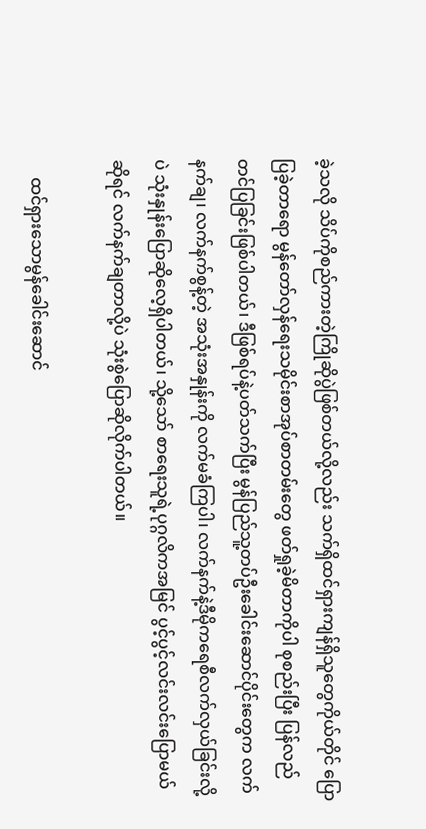ခဲ့သလို သိပ်ကိုစည်ကားတဲ့ကြိုဆိုပွဲဖြစ်တယ်လို့လည်း သက်ရှိထင်ရှားကျန်ရှိသူတွေကိုယ်တိုင် ပြောပြခဲ့တာရော မွန်တော်လှန်ရေးသမိုင်းစာအုပ်စာတမ်းတွေ ဖတ်ရှုခဲ့မိတာကိုပါ စုစည်းပြီး ပြန်လည်တင်ပြခြင်းဖြစ်ပါတယ်၊ ဒီဖြစ်ရပ်နဲ့ပတ်သက်ပြီး မွန်ပြည်သူ့တပ်ဦးခေါင်းဆောင်ပိုင်းတွေက လက်နက်ချ၊ လက်နက်စွန့်တဲ့ အသုံးအနှုန်းကို လက်မခံကြပါ၊ လက်နက်နဲ့ဒီမိုကရေစီလက်လှယ်ခြင်းလို့ပဲ သုံးနှုန်းပြောဆိုလေ့ရှိပါတယ်၊ သို့သော် စာရေးသူရဲ့ပုဂ္ဂလိကအမြင် ပွင့်ပွင့်လင်းလင်းပြောမယ်ဆိုရင် လက်နက်ချတာလို့ပဲ သုံးစွဲပြောဆိုလိုက်ပါတယ်။

    ထင်ရှားသောမွန်ခေါင်းဆောင်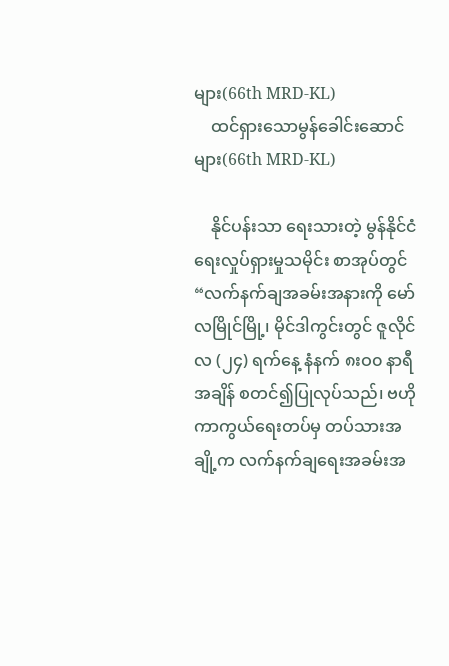များ(66th MRD-KL)
    ထင်ရှားသောမွန်ခေါင်းဆောင်များ(66th MRD-KL)

    နိုင်ပန်းသာ ရေးသားတဲ့ မွန်နိုင်ငံရေးလှုပ်ရှားမှုသမိုင်း စာအုပ်တွင်“လက်နက်ချအခမ်းအနားကို မော်လမြိုင်မြို့၊ မိုင်ဒါကွင်းတွင် ဇူလိုင်လ (၂၄) ရက်နေ့ နံနက် ၈းဝ၀ နာရီအချိန် စတင်၍ပြုလုပ်သည်၊ ဗဟိုကာကွယ်ရေးတပ်မှ တပ်သားအချို့က လက်နက်ချရေးအခမ်းအ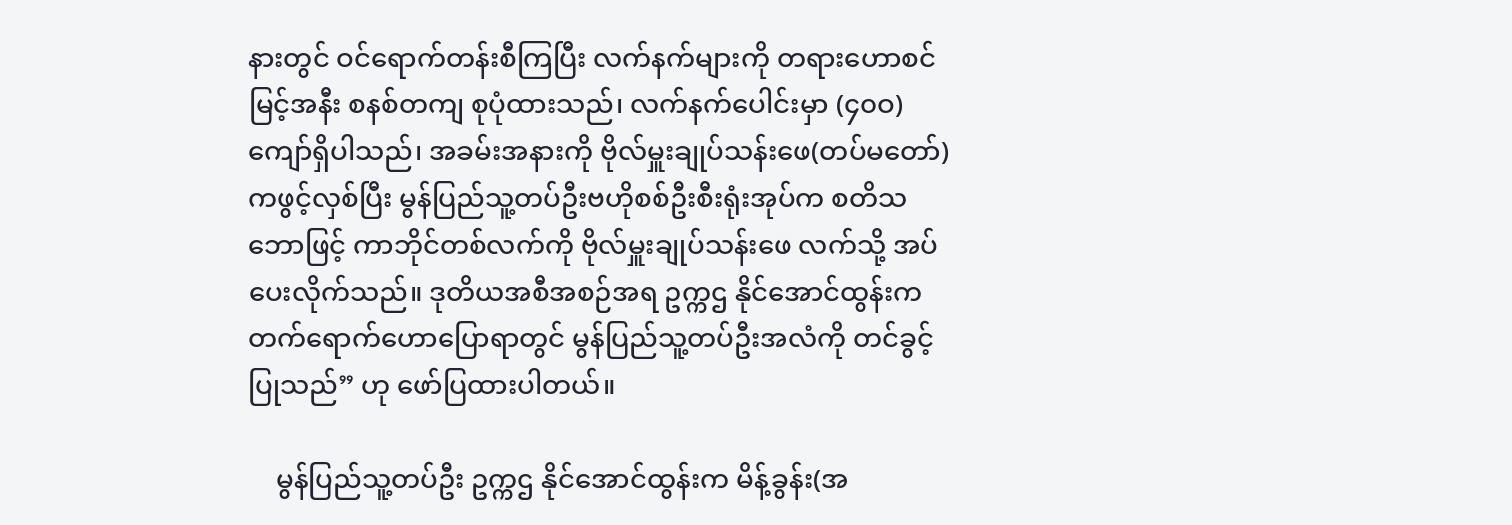နားတွင် ဝင်ရောက်တန်းစီကြပြီး လက်နက်များကို တရားဟောစင်မြင့်အနီး စနစ်တကျ စုပုံထားသည်၊ လက်နက်ပေါင်းမှာ (၄၀ဝ) ကျော်ရှိပါသည်၊ အခမ်းအနားကို ဗိုလ်မှူးချုပ်သန်းဖေ(တပ်မတော်) ကဖွင့်လှစ်ပြီး မွန်ပြည်သူ့တပ်ဦးဗဟိုစစ်ဦးစီးရုံးအုပ်က စတိသဘောဖြင့် ကာဘိုင်တစ်လက်ကို ဗိုလ်မှူးချုပ်သန်းဖေ လက်သို့ အပ်ပေးလိုက်သည်။ ဒုတိယအစီအစဉ်အရ ဥက္ကဌ နိုင်အောင်ထွန်းက တက်ရောက်ဟောပြောရာတွင် မွန်ပြည်သူ့တပ်ဦးအလံကို တင်ခွင့်ပြုသည်” ဟု ဖော်ပြထားပါတယ်။

    မွန်ပြည်သူ့တပ်ဦး ဥက္ကဌ နိုင်အောင်ထွန်းက မိန့်ခွန်း(အ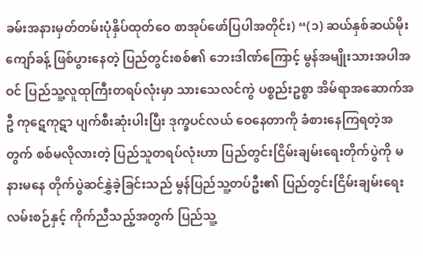ခမ်းအနားမှတ်တမ်းပုံနှိပ်ထုတ်ဝေ စာအုပ်ဖော်ပြပါအတိုင်း) “(၁) ဆယ်နှစ်ဆယ်မိုးကျော်ခန့် ဖြစ်ပွားနေတဲ့ ပြည်တွင်းစစ်၏ ဘေးဒါဏ်ကြောင့် မွန်အမျိုးသားအပါအဝင် ပြည်သူ့လူထုကြီးတရပ်လုံးမှာ သားသေလင်ကွဲ ပစ္စည်းဥစ္စာ အိမ်ရာအဆောက်အဦ ကုဋေကုဋာ ပျက်စီးဆုံးပါးပြီး ဒုက္ခပင်လယ် ဝေနေတာကို ခံစားနေကြရတဲ့အတွက် စစ်မလိုလားတဲ့ ပြည်သူတရပ်လုံးဟာ ပြည်တွင်းငြိမ်းချမ်းရေးတိုက်ပွဲကို မနားမနေ တိုက်ပွဲဆင်နွှဲခဲ့ခြင်းသည် မွန်ပြည်သူ့တပ်ဦး၏ ပြည်တွင်းငြိမ်းချမ်းရေးလမ်းစဉ်နှင့် ကိုက်ညီသည့်အတွက် ပြည်သူ့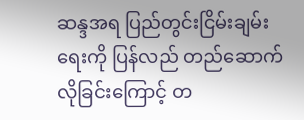ဆန္ဒအရ ပြည်တွင်းငြိမ်းချမ်းရေးကို ပြန်လည် တည်ဆောက်လိုခြင်းကြောင့် တ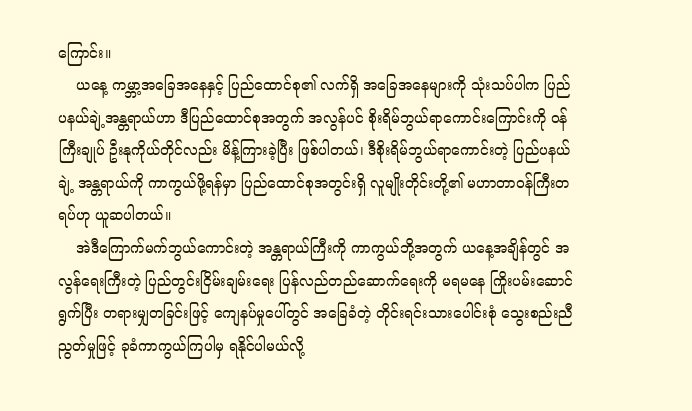ကြောင်း။
    ယနေ့ ကမ္ဘာ့အခြေအနေနှင့် ပြည်ထောင်စု၏ လက်ရှိ အခြေအနေများကို သုံးသပ်ပါက ပြည်ပနယ်ချဲ့အန္တရာယ်ဟာ ဒီပြည်ထောင်စုအတွက် အလွန်ပင် စိုးရိမ်ဘွယ်ရာကောင်းကြောင်းကို ဝန်ကြီးချုပ် ဦးနုကိုယ်တိုင်လည်း မိန့်ကြားခဲ့ပြီး ဖြစ်ပါတယ်၊ ဒီစိုးရိမ်ဘွယ်ရာကောင်းတဲ့ ပြည်ပနယ်ချဲ့ အန္တရာယ်ကို ကာကွယ်ဖို့ရန်မှာ ပြည်ထောင်စုအတွင်းရှိ လူမျိုးတိုင်းတို့၏ မဟာတာဝန်ကြီးတရပ်ဟု ယူဆပါတယ်။
    အဲဒီကြောက်မက်ဘွယ်ကောင်းတဲ့ အန္တရာယ်ကြီးကို ကာကွယ်ဘို့အတွက် ယနေ့အချိန်တွင် အလွန်ရေးကြီးတဲ့ ပြည်တွင်းငြိမ်းချမ်းရေး ပြန်လည်တည်ဆောက်ရေးကို မရမနေ ကြိုးပမ်းဆောင်ရွက်ပြီး တရားမျှတခြင်းဖြင့် ကျေနပ်မှုပေါ်တွင် အခြေခံတဲ့ တိုင်းရင်းသားပေါင်းစုံ သွေးစည်းညီညွတ်မှုဖြင့် ခုခံကာကွယ်ကြပါမှ ရနိုင်ပါမယ်လို့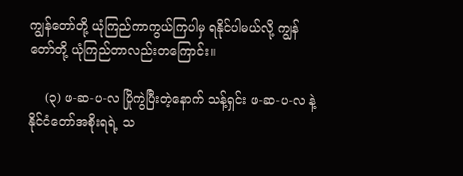ကျွန်တော်တို့ ယုံကြည်ကာကွယ်ကြပါမှ ရနိုင်ပါမယ်လို့ ကျွန်တော်တို့ ယုံကြည်တာလည်းတကြောင်း။

    (၃) ဖ-ဆ-ပ-လ ပြိုကွဲပြီးတဲ့နောက် သန့်ရှင်း ဖ-ဆ-ပ-လ နဲ့ နိုင်ငံတော်အစိုးရရဲ့ သ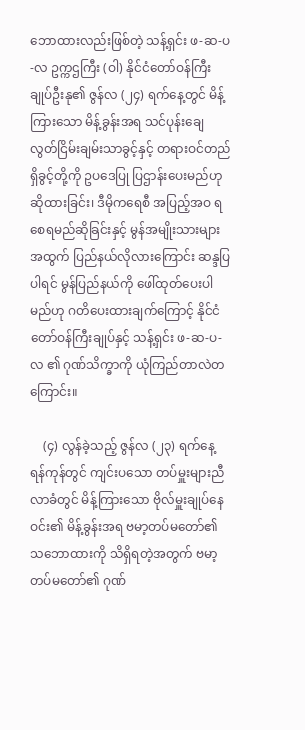ဘောထားလည်းဖြစ်တဲ့ သန့်ရှင်း ဖ-ဆ-ပ-လ ဥက္ကဌကြီး (ဝါ) နိုင်ငံတော်ဝန်ကြီးချုပ်ဦးနု၏ ဇွန်လ (၂၄) ရက်နေ့တွင် မိန့်ကြားသော မိန့်ခွန်းအရ သင်ပုန်းချေ လွတ်ငြိမ်းချမ်းသာခွင့်နှင့် တရားဝင်တည်ရှိခွင့်တို့ကို ဥပဒေပြု ပြဌာန်းပေးမည်ဟု ဆိုထားခြင်း၊ ဒီမိုကရေစီ အပြည့်အဝ ရစေရမည်ဆိုခြင်းနှင့် မွန်အမျိုးသားများအထွက် ပြည်နယ်လိုလားကြောင်း ဆန္ဒပြပါရင် မွန်ပြည်နယ်ကို ဖေါ်ထုတ်ပေးပါမည်ဟု ဂတိပေးထားချက်ကြောင့် နိုင်ငံတော်ဝန်ကြီးချုပ်နှင့် သန့်ရှင်း ဖ-ဆ-ပ-လ ၏ ဂုဏ်သိက္ခာကို ယုံကြည်တာလဲတကြောင်း။

    (၄) လွန်ခဲ့သည့် ဇွန်လ (၂၃) ရက်နေ့ ရန်ကုန်တွင် ကျင်းပသော တပ်မှူးများညီလာခံတွင် မိန့်ကြားသော ဗိုလ်မှူးချုပ်နေဝင်း၏ မိန့်ခွန်းအရ ဗမာ့တပ်မတော်၏ သဘောထားကို သိရှိရတဲ့အတွက် ဗမာ့တပ်မတော်၏ ဂုဏ်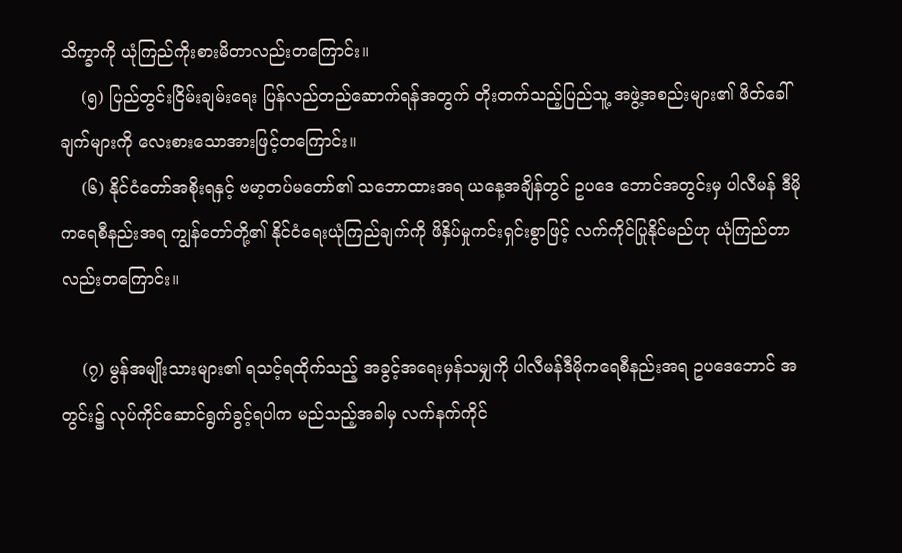သိက္ခာကို ယုံကြည်ကိုးစားမိတာလည်းတကြောင်း။
    (၅) ပြည်တွင်းငြိမ်းချမ်းရေး ပြန်လည်တည်ဆောက်ရန်အတွက် တိုးတက်သည့်ပြည်သူ့ အဖွဲ့အစည်းများ၏ ဖိတ်ခေါ် ချက်များကို လေးစားသောအားဖြင့်တကြောင်း။
    (၆) နိုင်ငံတော်အစိုးရနှင့် ဗမာ့တပ်မတော်၏ သဘောထားအရ ယနေ့အချိန်တွင် ဥပဒေ ဘောင်အတွင်းမှ ပါလီမန် ဒီမိုကရေစီနည်းအရ ကျွန်တော်တို့၏ နိုင်ငံရေးယုံကြည်ချက်ကို ဖိနှိပ်မှုကင်းရှင်းစွာဖြင့် လက်ကိုင်ပြုနိုင်မည်ဟု ယုံကြည်တာလည်းတကြောင်း။

    (၇) မွန်အမျိုးသားများ၏ ရသင့်ရထိုက်သည့် အခွင့်အရေးမှန်သမျှကို ပါလီမန်ဒီမိုကရေစီနည်းအရ ဥပဒေဘောင် အတွင်း၌ လုပ်ကိုင်ဆောင်ရွက်ခွင့်ရပါက မည်သည့်အခါမှ လက်နက်ကိုင်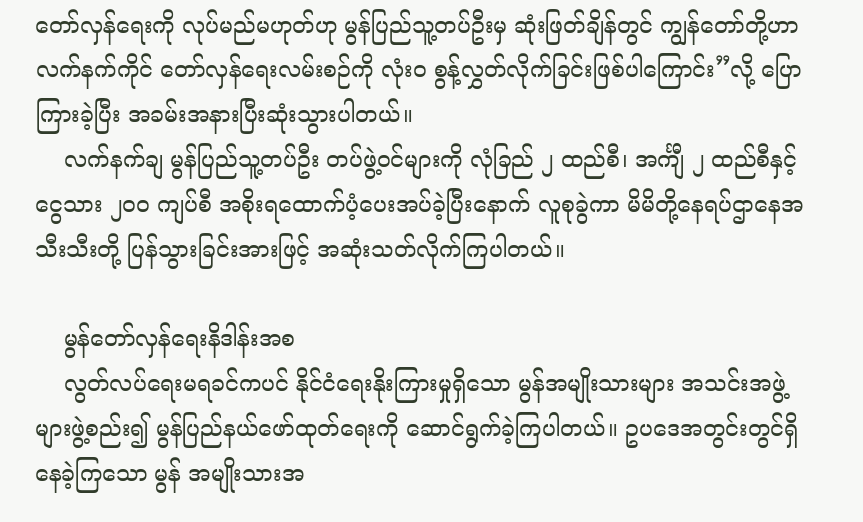တော်လှန်ရေးကို လုပ်မည်မဟုတ်ဟု မွန်ပြည်သူ့တပ်ဦးမှ ဆုံးဖြတ်ချိန်တွင် ကျွန်တော်တို့ဟာ လက်နက်ကိုင် တော်လှန်ရေးလမ်းစဉ်ကို လုံးဝ စွန့်လွှတ်လိုက်ခြင်းဖြစ်ပါကြောင်း”လို့ ပြောကြားခဲ့ပြီး အခမ်းအနားပြီးဆုံးသွားပါတယ်။
    လက်နက်ချ မွန်ပြည်သူ့တပ်ဦး တပ်ဖွဲ့ဝင်များကို လုံခြည် ၂ ထည်စီ၊ အင်္ကျီ ၂ ထည်စီနှင့် ငွေသား ၂၀ဝ ကျပ်စီ အစိုးရထောက်ပံ့ပေးအပ်ခဲ့ပြီးနောက် လူစုခွဲကာ မိမိတို့နေရပ်ဌာနေအသီးသီးတို့ ပြန်သွားခြင်းအားဖြင့် အဆုံးသတ်လိုက်ကြပါတယ်။

    မွန်တော်လှန်ရေးနိဒါန်းအစ
    လွတ်လပ်ရေးမရခင်ကပင် နိုင်ငံရေးနိုးကြားမှုရှိသော မွန်အမျိုးသားများ အသင်းအဖွဲ့များဖွဲ့စည်း၍ မွန်ပြည်နယ်ဖော်ထုတ်ရေးကို ဆောင်ရွက်ခဲ့ကြပါတယ်။ ဥပဒေအတွင်းတွင်ရှိနေခဲ့ကြသော မွန် အမျိုးသားအ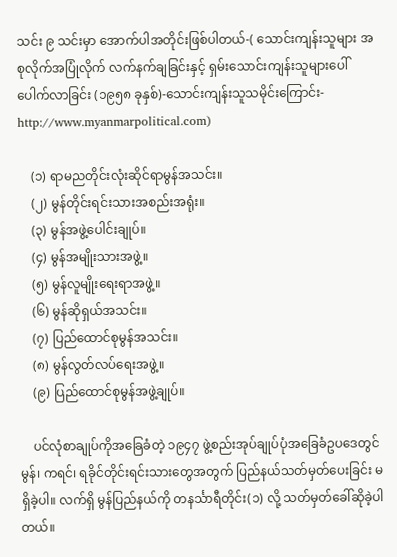သင်း ၉ သင်းမှာ အောက်ပါအတိုင်းဖြစ်ပါတယ်-( သောင်းကျန်းသူများ အစုလိုက်အပြုံလိုက် လက်နက်ချခြင်းနှင့် ရှမ်းသောင်းကျန်းသူများပေါ်ပေါက်လာခြင်း (၁၉၅၈ ခုနှစ်)-သောင်းကျန်းသူသမိုင်းကြောင်း- http://www.myanmarpolitical.com)

    (၁) ရာမညတိုင်းလုံးဆိုင်ရာမွန်အသင်း။
    (၂) မွန်တိုင်းရင်းသားအစည်းအရုံး။
    (၃) မွန်အဖွဲ့ပေါင်းချုပ်။
    (၄) မွန်အမျိုးသားအဖွဲ့။
    (၅) မွန်လူမျိုးရေးရာအဖွဲ့။
    (၆) မွန်ဆိုရှယ်အသင်း။
    (၇) ပြည်ထောင်စုမွန်အသင်း။
    (၈) မွန်လွတ်လပ်ရေးအဖွဲ့။
    (၉) ပြည်ထောင်စုမွန်အဖွဲ့ချုပ်။

    ပင်လုံစာချုပ်ကိုအခြေခံတဲ့ ၁၉၄၇ ဖွဲ့စည်းအုပ်ချုပ်ပုံအခြေခံဥပဒေတွင် မွန်၊ ကရင်၊ ရခိုင်တိုင်းရင်းသားတွေအတွက် ပြည်နယ်သတ်မှတ်ပေးခြင်း မရှိခဲ့ပါ။ လက်ရှိ မွန်ပြည်နယ်ကို တနင်္သာရီတိုင်း(၁) လို့ သတ်မှတ်ခေါ်ဆိုခဲ့ပါတယ်။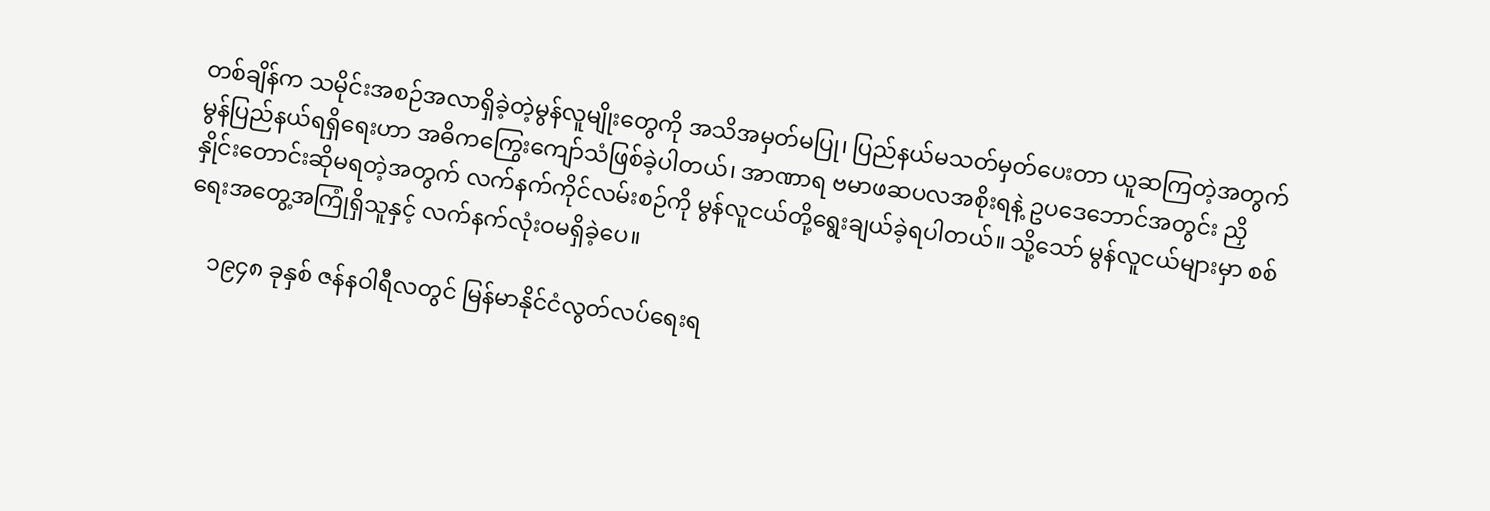တစ်ချိန်က သမိုင်းအစဉ်အလာရှိခဲ့တဲ့မွန်လူမျိုးတွေကို အသိအမှတ်မပြု၊ ပြည်နယ်မသတ်မှတ်ပေးတာ ယူဆကြတဲ့အတွက် မွန်ပြည်နယ်ရရှိရေးဟာ အဓိကကြွေးကျော်သံဖြစ်ခဲ့ပါတယ်၊ အာဏာရ ဗမာဖဆပလအစိုးရနဲ့ ဥပဒေဘောင်အတွင်း ညှိနှိုင်းတောင်းဆိုမရတဲ့အတွက် လက်နက်ကိုင်လမ်းစဉ်ကို မွန်လူငယ်တို့ရွေးချယ်ခဲ့ရပါတယ်။ သို့သော် မွန်လူငယ်များမှာ စစ်ရေးအတွေ့အကြုံရှိသူနှင့် လက်နက်လုံးဝမရှိခဲ့ပေ။

    ၁၉၄၈ ခုနှစ် ဇန်နဝါရီလတွင် မြန်မာနိုင်ငံလွတ်လပ်ရေးရ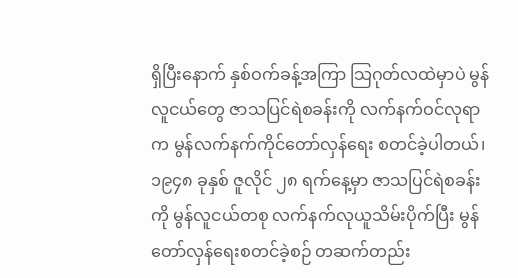ရှိပြီးနောက် နှစ်ဝက်ခန့်အကြာ သြဂုတ်လထဲမှာပဲ မွန်လူငယ်တွေ ဇာသပြင်ရဲစခန်းကို လက်နက်ဝင်လုရာက မွန်လက်နက်ကိုင်တော်လှန်ရေး စတင်ခဲ့ပါတယ်၊ ၁၉၄၈ ခုနှစ် ဇူလိုင် ၂၈ ရက်နေ့မှာ ဇာသပြင်ရဲစခန်းကို မွန်လူငယ်တစု လက်နက်လုယူသိမ်းပိုက်ပြီး မွန်တော်လှန်ရေးစတင်ခဲ့စဉ် တဆက်တည်း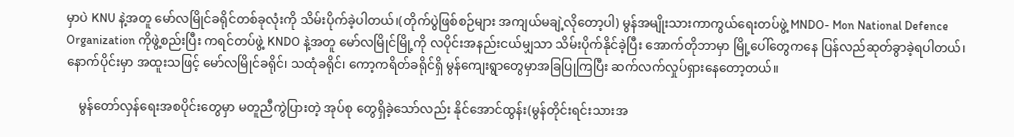မှာပဲ KNU နဲ့အတူ မော်လမြိုင်ခရိုင်တစ်ခုလုံးကို သိမ်းပိုက်ခဲ့ပါတယ်၊(တိုက်ပွဲဖြစ်စဉ်များ အကျယ်မချဲ့လိုတော့ပါ) မွန်အမျိုးသားကာကွယ်ရေးတပ်ဖွဲ့ MNDO- Mon National Defence Organization ကိုဖွဲ့စည်းပြီး ကရင်တပ်ဖွဲ့ KNDO နဲ့အတူ မော်လမြိုင်မြို့ကို လပိုင်းအနည်းငယ်မျှသာ သိမ်းပိုက်နိုင်ခဲ့ပြီး အောက်တိုဘာမှာ မြို့ပေါ်တွေကနေ ပြန်လည်ဆုတ်ခွာခဲ့ရပါတယ်၊ နောက်ပိုင်းမှာ အထူးသဖြင့် မော်လမြိုင်ခရိုင်၊ သထုံခရိုင်၊ ကော့ကရိတ်ခရိုင်ရှိ မွန်ကျေးရွာတွေမှာအခြပြုကြပြီး ဆက်လက်လှုပ်ရှားနေတော့တယ်။

    မွန်တော်လှန်ရေးအစပိုင်းတွေမှာ မတူညီကွဲပြားတဲ့ အုပ်စု တွေရှိခဲ့သော်လည်း နိုင်အောင်ထွန်း(မွန်တိုင်းရင်းသားအ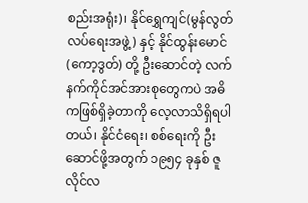စည်းအရုံး)၊ နိုင်ရွှေကျင်(မွန်လွတ်လပ်ရေးအဖွဲ့) နှင့် နိုင်ထွန်းမောင်(ကော့ဒွတ်) တို့ ဦးဆောင်တဲ့ လက်နက်ကိုင်အင်အားစုတွေကပဲ အဓိကဖြစ်ရှိခဲ့တာကို လေ့လာသိရှိရပါတယ်၊ နိုင်ငံရေး၊ စစ်ရေးကို ဦးဆောင်ဖို့အတွက် ၁၉၅၄ ခုနှစ် ဇူလိုင်လ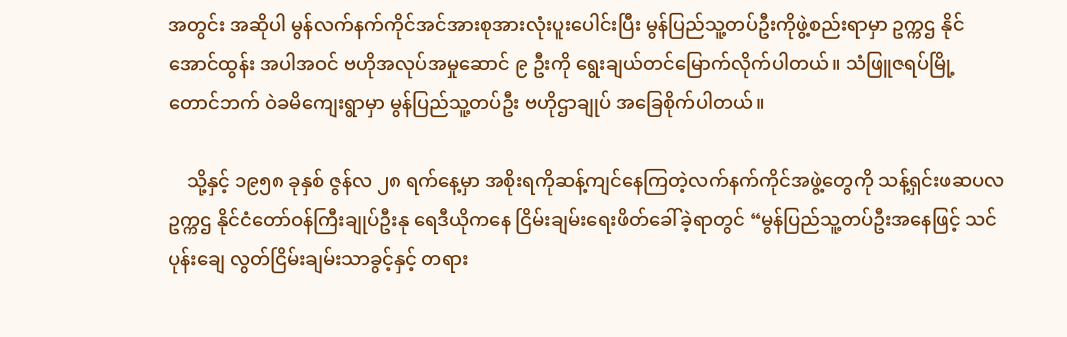အတွင်း အဆိုပါ မွန်လက်နက်ကိုင်အင်အားစုအားလုံးပူးပေါင်းပြီး မွန်ပြည်သူ့တပ်ဦးကိုဖွဲ့စည်းရာမှာ ဥက္ကဌ နိုင်အောင်ထွန်း အပါအဝင် ဗဟိုအလုပ်အမှုဆောင် ၉ ဦးကို ရွေးချယ်တင်မြောက်လိုက်ပါတယ်။ သံဖြူဇရပ်မြို့ တောင်ဘက် ဝဲခမိကျေးရွာမှာ မွန်ပြည်သူ့တပ်ဦး ဗဟိုဌာချုပ် အခြေစိုက်ပါတယ်။

    သို့နှင့် ၁၉၅၈ ခုနှစ် ဇွန်လ ၂၈ ရက်နေ့မှာ အစိုးရကိုဆန့်ကျင်နေကြတဲ့လက်နက်ကိုင်အဖွဲ့တွေကို သန့်ရှင်းဖဆပလဥက္ကဌ နိုင်ငံတော်ဝန်ကြီးချုပ်ဦးနု ရေဒီယိုကနေ ငြိမ်းချမ်းရေးဖိတ်ခေါ်ခဲ့ရာတွင် “မွန်ပြည်သူ့တပ်ဦးအနေဖြင့် သင်ပုန်းချေ လွတ်ငြိမ်းချမ်းသာခွင့်နှင့် တရား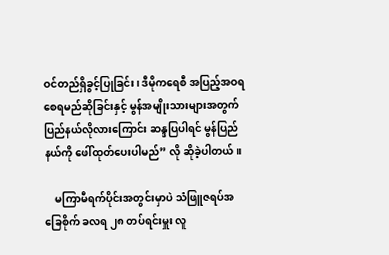ဝင်တည်ရှိခွင့်ပြုခြင်း၊ ဒီမိုကရေစီ အပြည့်အဝရစေရမည်ဆိုခြင်းနှင့် မွန်အမျိုးသားများအတွက် ပြည်နယ်လိုလားကြောင်း ဆန္ဒပြပါရင် မွန်ပြည်နယ်ကို ဖေါ်ထုတ်ပေးပါမည်” လို ဆိုခဲ့ပါတယ်။

    မကြာမီရက်ပိုင်းအတွင်းမှာပဲ သံဖြူဇရပ်အခြေစိုက် ခလရ ၂၈ တပ်ရင်းမှူး လူ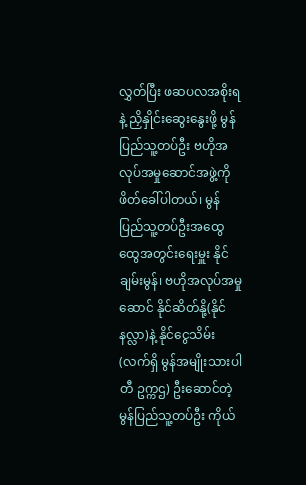လွှတ်ပြီး ဖဆပလအစိုးရနဲ့ ညှိနှိုင်းဆွေးနွေးဖို့ မွန်ပြည်သူ့တပ်ဦး ဗဟိုအလုပ်အမှုဆောင်အဖွဲ့ကို ဖိတ်ခေါ်ပါတယ်၊ မွန်ပြည်သူ့တပ်ဦးအထွေထွေအတွင်းရေးမှူး နိုင်ချမ်းမွန်၊ ဗဟိုအလုပ်အမှုဆောင် နိုင်ဆိတ်နို့(နိုင်နလ္လာ)နဲ့ နိုင်ငွေသိမ်း(လက်ရှိ မွန်အမျိုးသားပါတီ ဥက္ကဌ) ဦးဆောင်တဲ့မွန်ပြည်သူ့တပ်ဦး ကိုယ်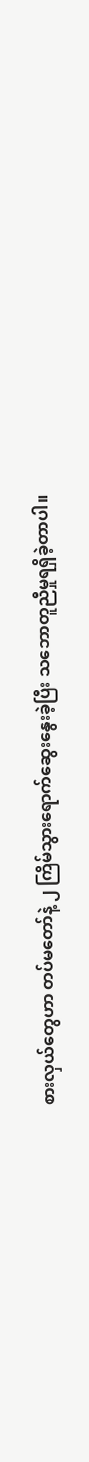စားလှယ်တွေဟာ တပ်မတော်နဲ့ ၂ ကြိမ်သွားရောက်ဆွေးနွေးခဲ့ပြီး သဘောတူညီမှုရရှိခဲ့တာပါ။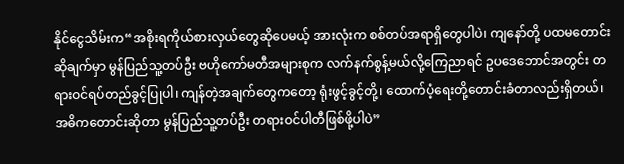နိုင်ငွေသိမ်းက“အစိုးရကိုယ်စားလှယ်တွေဆိုပေမယ့် အားလုံးက စစ်တပ်အရာရှိတွေပါပဲ၊ ကျနော်တို့ ပထမတောင်းဆိုချက်မှာ မွန်ပြည်သူ့တပ်ဦး ဗဟိုကော်မတီအများစုက လက်နက်စွန့်မယ်လို့ကြေညာရင် ဥပဒေဘောင်အတွင်း တရားဝင်ရပ်တည်ခွင့်ပြုပါ၊ ကျန်တဲ့အချက်တွေကတော့ ရုံးဖွင့်ခွင့်တို့၊ ထောက်ပံ့ရေးတို့တောင်းခံတာလည်းရှိတယ်၊ အဓိကတောင်းဆိုတာ မွန်ပြည်သူ့တပ်ဦး တရားဝင်ပါတီဖြစ်ဖို့ပါပဲ”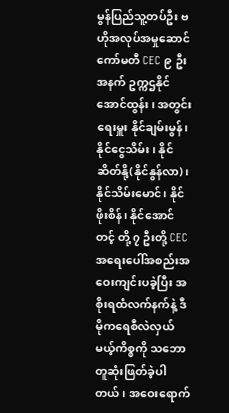မွန်ပြည်သူ့တပ်ဦး ဗဟိုအလုပ်အမှုဆောင်ကော်မတီ CEC ၉ ဦးအနက် ဥက္ကဌနိုင်အောင်ထွန်း၊ အတွင်းရေးမှူး နိုင်ချမ်းမွန်၊ နိုင်ငွေသိမ်း၊ နိုင်ဆိတ်နို့(နိုင်နွန်လာ)၊ နိုင်သိမ်းမောင်၊ နိုင်ဖိုးစိန်၊ နိုင်အောင်တင့် တို့ ၇ ဦးတို့ CEC အရေးပေါ်အစည်းအဝေးကျင်းပခဲ့ပြီး အစိုးရထံလက်နက်နဲ့ ဒီမိုကရေစီလဲလှယ်မယ့်ကိစ္စကို သဘောတူဆုံးဖြတ်ခဲ့ပါတယ်၊ အဝေးရောက်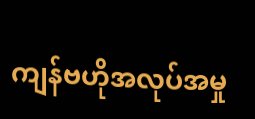ကျန်ဗဟိုအလုပ်အမှု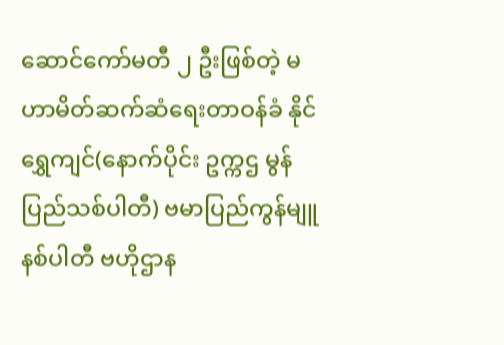ဆောင်ကော်မတီ ၂ ဦးဖြစ်တဲ့ မဟာမိတ်ဆက်ဆံရေးတာဝန်ခံ နိုင်ရွှေကျင်(နောက်ပိုင်း ဥက္ကဌ မွန်ပြည်သစ်ပါတီ) ဗမာပြည်ကွန်မျူနစ်ပါတီ ဗဟိုဌာန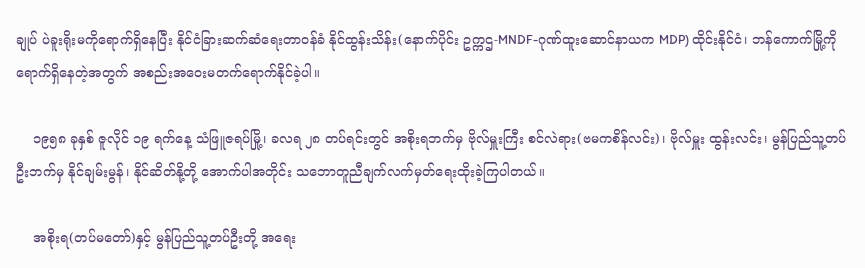ချုပ် ပဲခူးရိုးမကိုရောက်ရှိနေပြီး နိုင်ငံခြားဆက်ဆံရေးတာဝန်ခံ နိုင်ထွန်းသိန်း(နောက်ပိုင်း ဥက္ကဌ-MNDF-ဂုဏ်ထူးဆောင်နာယက MDP) ထိုင်းနိုင်ငံ၊ ဘန်ကောက်မြို့ကို ရောက်ရှိနေတဲ့အတွက် အစည်းအဝေးမတက်ရောက်နိုင်ခဲ့ပါ။

    ၁၉၅၈ ခုနှစ် ဇူလိုင် ၁၉ ရက်နေ့ သံဖြူဇရပ်မြို့၊ ခလရ ၂၈ တပ်ရင်းတွင် အစိုးရဘက်မှ ဗိုလ်မှူးကြီး စင်လဲရား(ဗမကစိန်လင်း)၊ ဗိုလ်မှူး ထွန်းလင်း၊ မွန်ပြည်သူ့တပ်ဦးဘက်မှ နိုင်ချမ်းမွန်၊ နိုင်ဆိတ်နို့တို့ အောက်ပါအတိုင်း သဘောတူညီချက်လက်မှတ်ရေးထိုးခဲ့ကြပါတယ်။

    အစိုးရ(တပ်မတော်)နှင့် မွန်ပြည်သူ့တပ်ဦးတို့ အရေး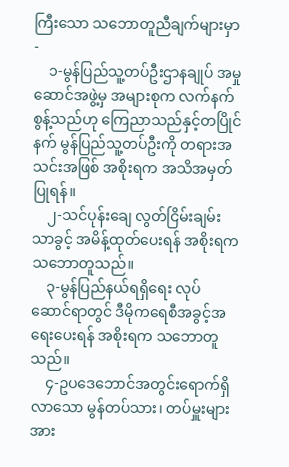ကြီးသော သဘောတူညီချက်များမှာ-
    ၁-မွန်ပြည်သူ့တပ်ဦးဌာနချုပ် အမှုဆောင်အဖွဲ့မှ အများစုက လက်နက်စွန့်သည်ဟု ကြေညာသည်နှင့်တပြိုင်နက် မွန်ပြည်သူ့တပ်ဦးကို တရားအသင်းအဖြစ် အစိုးရက အသိအမှတ်ပြုရန်။
    ၂-သင်ပုန်းချေ လွတ်ငြိမ်းချမ်းသာခွင့် အမိန့်ထုတ်ပေးရန် အစိုးရက သဘောတူသည်။
    ၃-မွန်ပြည်နယ်ရရှိရေး လုပ်ဆောင်ရာတွင် ဒီမိုကရေစီအခွင့်အရေးပေးရန် အစိုးရက သဘောတူသည်။
    ၄-ဥပဒေဘောင်အတွင်းရောက်ရှိလာသော မွန်တပ်သား၊ တပ်မှူးများအား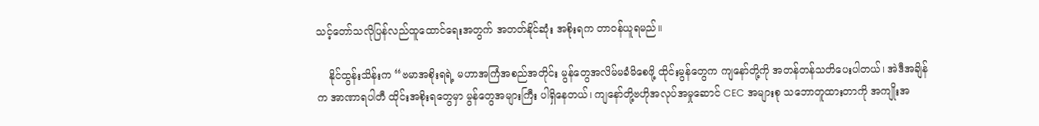သင့်တော်သလိုပြန်လည်ထူထောင်ရေးအတွက် အတတ်နိုင်ဆုံး အစိုးရက တာဝန်ယူရမည်။

    နိုင်ထွန်းသိန်းက “ဗမာအစိုးရရဲ့ မဟာအကြံအစည်အတိုင်း မွန်တွေအလိမ်မခံမိစေဖို့ ထိုင်းမွန်တွေက ကျနော်တို့ကို အတန်တန်သတိပေးပါတယ်၊ အဲဒီအချိန်က အာဏာရပါတီ ထိုင်းအစိုးရတွေမှာ မွန်တွေအများကြီး ပါရှိနေတယ်၊ ကျနော်တို့ဗဟိုအလုပ်အမှုဆောင် CEC အများစု သဘောတူထားတာကို အကျိုးအ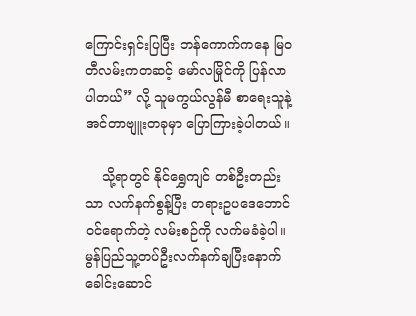ကြောင်းရှင်းပြပြီး ဘန်ကောက်ကနေ မြဝတီလမ်းကတဆင့် မော်လမြိုင်ကို ပြန်လာပါတယ်” လို့ သူမကွယ်လွန်မီ စာရေးသူနဲ့အင်တာဗျူးတခုမှာ ပြောကြားခဲ့ပါတယ်။

    သို့ရာတွင် နိုင်ရွှေကျင် တစ်ဦးတည်းသာ လက်နက်စွန့်ပြီး တရားဥပဒေဘောင်ဝင်ရောက်တဲ့ လမ်းစဉ်ကို လက်မခံခဲ့ပါ။ မွန်ပြည်သူ့တပ်ဦးလက်နက်ချပြီးနောက် ခေါင်းဆောင်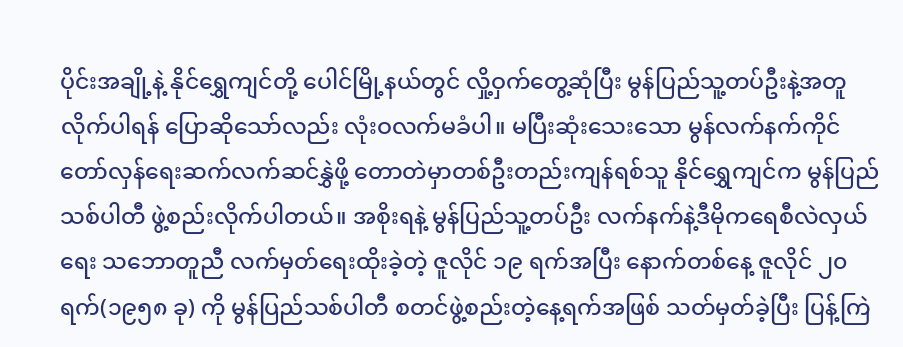ပိုင်းအချို့နဲ့ နိုင်ရွှေကျင်တို့ ပေါင်မြို့နယ်တွင် လှို့ဝှက်တွေ့ဆုံပြီး မွန်ပြည်သူ့တပ်ဦးနဲ့အတူလိုက်ပါရန် ပြောဆိုသော်လည်း လုံးဝလက်မခံပါ။ မပြီးဆုံးသေးသော မွန်လက်နက်ကိုင်တော်လှန်ရေးဆက်လက်ဆင်နွှဲဖို့ တောတဲမှာတစ်ဦးတည်းကျန်ရစ်သူ နိုင်ရွှေကျင်က မွန်ပြည်သစ်ပါတီ ဖွဲ့စည်းလိုက်ပါတယ်။ အစိုးရနဲ့ မွန်ပြည်သူ့တပ်ဦး လက်နက်နဲ့ဒီမိုကရေစီလဲလှယ်ရေး သဘောတူညီ လက်မှတ်ရေးထိုးခဲ့တဲ့ ဇူလိုင် ၁၉ ရက်အပြီး နောက်တစ်နေ့ ဇူလိုင် ၂၀ ရက်(၁၉၅၈ ခု) ကို မွန်ပြည်သစ်ပါတီ စတင်ဖွဲ့စည်းတဲ့နေ့ရက်အဖြစ် သတ်မှတ်ခဲ့ပြီး ပြန့်ကြဲ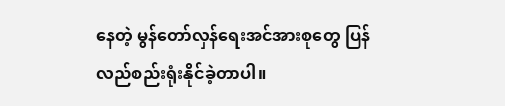နေတဲ့ မွန်တော်လှန်ရေးအင်အားစုတွေ ပြန်လည်စည်းရုံးနိုင်ခဲ့တာပါ။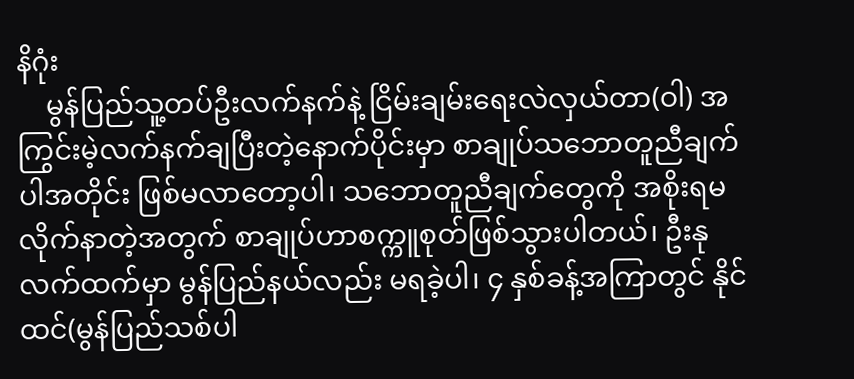နိဂုံး
    မွန်ပြည်သူ့တပ်ဦးလက်နက်နဲ့ ငြိမ်းချမ်းရေးလဲလှယ်တာ(ဝါ) အကြွင်းမဲ့လက်နက်ချပြီးတဲ့နောက်ပိုင်းမှာ စာချုပ်သဘောတူညီချက်ပါအတိုင်း ဖြစ်မလာတော့ပါ၊ သဘောတူညီချက်တွေကို အစိုးရမလိုက်နာတဲ့အတွက် စာချုပ်ဟာစက္ကူစုတ်ဖြစ်သွားပါတယ်၊ ဦးနုလက်ထက်မှာ မွန်ပြည်နယ်လည်း မရခဲ့ပါ၊ ၄ နှစ်ခန့်အကြာတွင် နိုင်ထင်(မွန်ပြည်သစ်ပါ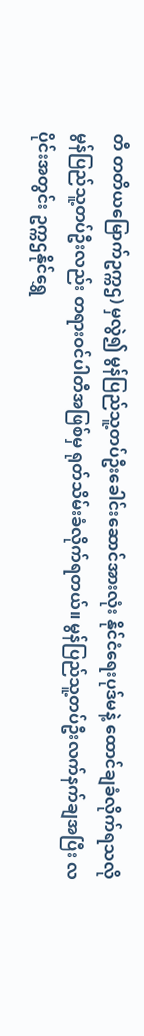တီ တတိယမြောက်ဥက္ကဌ) မှလွဲ၍ မွန်ပြည်သူ့တပ်ဦးခေါင်းဆောင်အားလုံး နိုင်ငံရေးပုဒ်မနဲ့ ထောင်ချခံလိုက်ရသလို မွန်ပြည်သူ့တပ်ဦးလည်း တရားဝင်ပါတီအဖြစ်မှ ရုတ်သိမ်းခံလိုက်ရတယ်။ မွန်ပြည်သူ့တပ်ဦးလက်နက်ချအပြီး လပိုင်းအတွင်း ဥက္ကဌနိုင်ရွှေ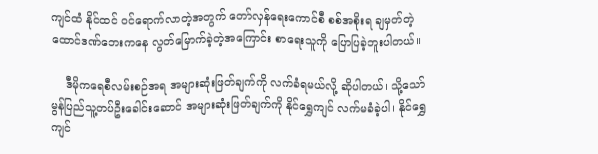ကျင်ထံ နိုင်ထင် ဝင်ရောက်လာတဲ့အတွက် တော်လှန်ရေးကောင်စီ စစ်အစိုးရ ချမှတ်တဲ့ထောင်ဒဏ်ဘေးကနေ လွတ်မြောက်ခဲ့တဲ့အကြောင်း စာရေးသူကို ပြောပြခဲ့ဘူးပါတယ်။

    ဒီမိုကရေစီလမ်းစဉ်အရ အများဆုံးဖြတ်ချက်ကို လက်ခံရမယ်လို့ ဆိုပါတယ်၊ သို့သော် မွန်ပြည်သူ့တပ်ဦးခေါင်းဆောင် အများဆုံးဖြတ်ချက်ကို နိုင်ရွှေကျင် လက်မခံခဲ့ပါ၊ နိုင်ရွှေကျင်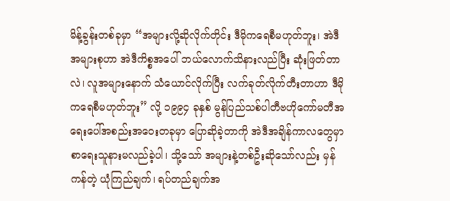မိန့်ခွန်းတစ်ခုမှာ “အများလို့ဆိုလိုက်တိုင်း ဒီမိုကရေစီမဟုတ်ဘူး၊ အဲဒီအများစုဟာ အဲဒီကိစ္စအပေါ် ဘယ်လောက်သိနားလည်ပြီး ဆုံးဖြတ်တာလဲ၊ လူအများနောက် သံယောင်လိုက်ပြီး လက်ခုတ်လိုက်တီးတာဟာ ဒီမိုကရေစီမဟုတ်ဘူး” လို့ ၁၉၉၄ ခုနှစ် မွန်ပြည်သစ်ပါတီဗဟိုကော်မတီအရေးပေါ်အစည်းအဝေးတခုမှာ ပြောဆိုခဲ့တာကို အဲဒီအချိန်ကာလတွေမှာ စာရေးသူနားမလည်ခဲ့ပါ၊ သို့သော် အများနဲ့တစ်ဦးဆိုသော်လည်း မှန်ကန်တဲ့ ယုံကြည်ချက်၊ ရပ်တည်ချက်အ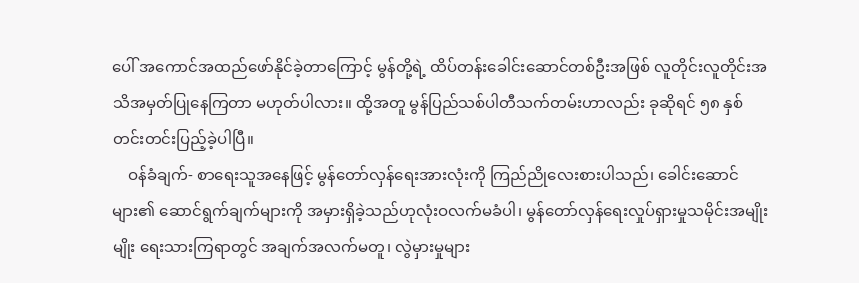ပေါ် အကောင်အထည်ဖော်နိုင်ခဲ့တာကြောင့် မွန်တို့ရဲ့ ထိပ်တန်းခေါင်းဆောင်တစ်ဦးအဖြစ် လူတိုင်းလူတိုင်းအသိအမှတ်ပြုနေကြတာ မဟုတ်ပါလား။ ထို့အတူ မွန်ပြည်သစ်ပါတီသက်တမ်းဟာလည်း ခုဆိုရင် ၅၈ နှစ်တင်းတင်းပြည့်ခဲ့ပါပြီ။
    ဝန်ခံချက်- စာရေးသူအနေဖြင့် မွန်တော်လှန်ရေးအားလုံးကို ကြည်ညိုလေးစားပါသည်၊ ခေါင်းဆောင်များ၏ ဆောင်ရွက်ချက်များကို အမှားရှိခဲ့သည်ဟုလုံးဝလက်မခံပါ၊ မွန်တော်လှန်ရေးလှုပ်ရှားမှုသမိုင်းအမျိုးမျိုး ရေးသားကြရာတွင် အချက်အလက်မတူ၊ လွဲမှားမှုများ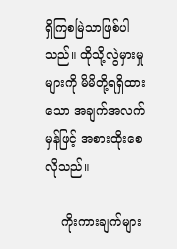ရှိကြစမြဲသာဖြစ်ပါသည်။ ထိုသို့လွဲမှားမှုများကို မိမိတို့ရရှိထားသော အချက်အလက်မှန်ဖြင့် အစားထိုးစေလိုသည်။

    ကိုးကားချက်များ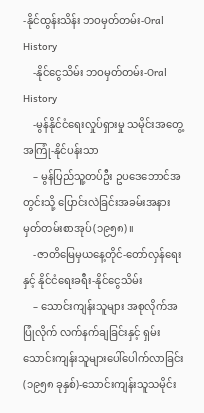-နိုင်ထွန်းသိန်း ဘဝမှတ်တမ်း-Oral History
    -နိုင်ငွေသိမ်း ဘဝမှတ်တမ်း-Oral History
    -မွန်နိုင်ငံရေးလှုပ်ရှားမှု သမိုင်းအတွေ့အကြုံ-နိုင်ပန်းသာ
    – မွန်ပြည်သူ့တပ်ဦး ဥပဒေဘောင်အတွင်းသို့ ပြောင်းလဲခြင်းအခမ်းအနားမှတ်တမ်းစာအုပ်(၁၉၅၈)။
    -ဇာတိမြေမှယနေ့တိုင်-တော်လှန်ရေးနှင့် နိုင်ငံရေးခရီး-နိုင်ငွေသိမ်း
    – သောင်းကျန်းသူများ အစုလိုက်အပြုံလိုက် လက်နက်ချခြင်းနှင့် ရှမ်းသောင်းကျန်းသူများပေါ်ပေါက်လာခြင်း (၁၉၅၈ ခုနှစ်)-သောင်းကျန်းသူသမိုင်း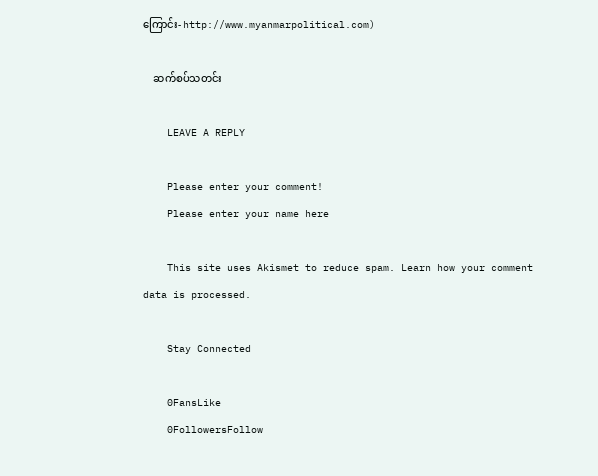ကြောင်း- http://www.myanmarpolitical.com)

    ဆက်စပ်သတင်း

    LEAVE A REPLY

    Please enter your comment!
    Please enter your name here

    This site uses Akismet to reduce spam. Learn how your comment data is processed.

    Stay Connected

    0FansLike
    0FollowersFollow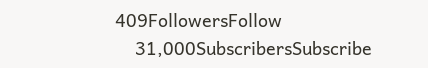409FollowersFollow
    31,000SubscribersSubscribe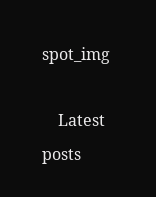spot_img

    Latest posts